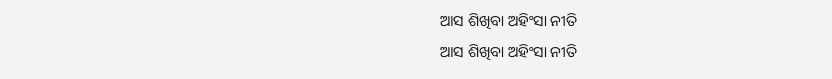ଆସ ଶିଖିବା ଅହିଂସା ନୀତି
ଆସ ଶିଖିବା ଅହିଂସା ନୀତି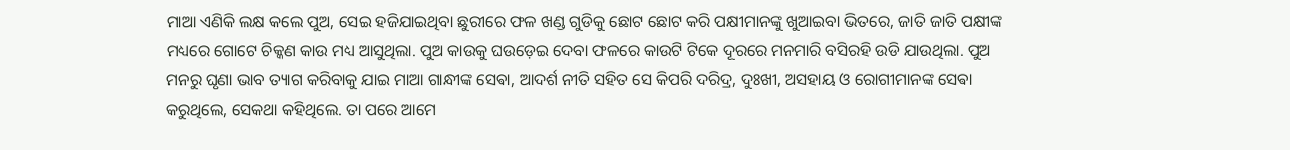ମାଆ ଏଣିକି ଲକ୍ଷ କଲେ ପୁଅ, ସେଇ ହଜିଯାଇଥିବା ଛୁରୀରେ ଫଳ ଖଣ୍ଡ ଗୁଡିକୁ ଛୋଟ ଛୋଟ କରି ପକ୍ଷୀମାନଙ୍କୁ ଖୁଆଇବା ଭିତରେ, ଜାତି ଜାତି ପକ୍ଷୀଙ୍କ ମଧ୍ୟରେ ଗୋଟେ ଚିକ୍କଣ କାଉ ମଧ୍ୟ ଆସୁଥିଲା. ପୁଅ କାଉକୁ ଘଉଡ଼େଇ ଦେବା ଫଳରେ କାଉଟି ଟିକେ ଦୂରରେ ମନମାରି ବସିରହି ଉଡି ଯାଉଥିଲା. ପୁଅ ମନରୁ ଘୃଣା ଭାବ ତ୍ୟାଗ କରିବାକୁ ଯାଇ ମାଆ ଗାନ୍ଧୀଙ୍କ ସେଵା, ଆଦର୍ଶ ନୀତି ସହିତ ସେ କିପରି ଦରିଦ୍ର, ଦୁଃଖୀ, ଅସହାୟ ଓ ରୋଗୀମାନଙ୍କ ସେଵା କରୁଥିଲେ, ସେକଥା କହିଥିଲେ. ତା ପରେ ଆମେ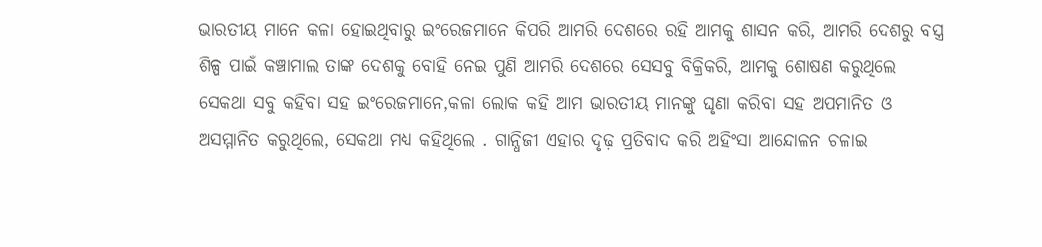ଭାରତୀୟ ମାନେ କଳା ହୋଇଥିବାରୁ ଇଂରେଜମାନେ କିପରି ଆମରି ଦେଶରେ ରହି ଆମକୁ ଶାସନ କରି, ଆମରି ଦେଶରୁ ବସ୍ତ୍ର ଶିଳ୍ପ ପାଇଁ କଞ୍ଚାମାଲ ତାଙ୍କ ଦେଶକୁ ବୋହି ନେଇ ପୁଣି ଆମରି ଦେଶରେ ସେସବୁ ବିକ୍ରିକରି, ଆମକୁ ଶୋଷଣ କରୁଥିଲେ ସେକଥା ସବୁ କହିବା ସହ ଇଂରେଜମାନେ,କଳା ଲୋକ କହି ଆମ ଭାରତୀୟ ମାନଙ୍କୁ ଘୃଣା କରିବା ସହ ଅପମାନିତ ଓ ଅସମ୍ମାନିତ କରୁଥିଲେ, ସେକଥା ମଧ୍ୟ କହିଥିଲେ . ଗାନ୍ଧିଜୀ ଏହାର ଦୃଢ଼ ପ୍ରତିବାଦ କରି ଅହିଂସା ଆନ୍ଦୋଳନ ଚଳାଇ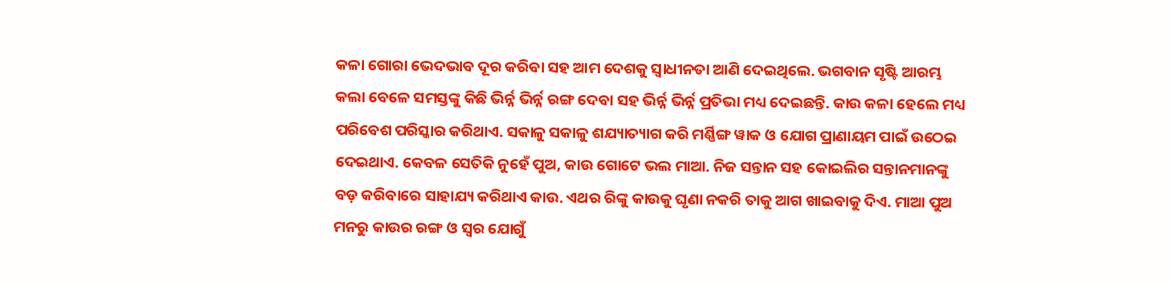କଳା ଗୋରା ଭେଦଭାବ ଦୂର କରିବା ସହ ଆମ ଦେଶକୁ ସ୍ବାଧୀନତା ଆଣି ଦେଇଥିଲେ. ଭଗବାନ ସୃଷ୍ଟି ଆରମ୍ଭ କଲା ବେଳେ ସମସ୍ତଙ୍କୁ କିଛି ଭିର୍ନ୍ନ ଭିର୍ନ୍ନ ରଙ୍ଗ ଦେବା ସହ ଭିର୍ନ୍ନ ଭିର୍ନ୍ନ ପ୍ରତିଭା ମଧ୍ୟ ଦେଇଛନ୍ତି. କାଉ କଳା ହେଲେ ମଧ୍ୟ ପରିବେଶ ପରିସ୍କାର କରିଥାଏ. ସକାଳୁ ସକାଳୁ ଶଯ୍ୟାତ୍ୟାଗ କରି ମର୍ଣ୍ଣିଙ୍ଗ ୱାକ ଓ ଯୋଗ ପ୍ରାଣାୟମ ପାଇଁ ଉଠେଇ ଦେଇଥାଏ. କେବଳ ସେତିକି ନୁହେଁ ପୁଅ, କାଉ ଗୋଟେ ଭଲ ମାଆ. ନିଜ ସନ୍ତାନ ସହ କୋଇଲିର ସନ୍ତାନମାନଙ୍କୁ ବଡ଼ କରିବାରେ ସାହାଯ୍ୟ କରିଥାଏ କାଉ. ଏଥର ରିଙ୍କୁ କାଉକୁ ଘୃଣା ନକରି ତାକୁ ଆଗ ଖାଇବାକୁ ଦିଏ. ମାଆ ପୁଅ ମନରୁ କାଉର ରଙ୍ଗ ଓ ସ୍ୱର ଯୋଗୁଁ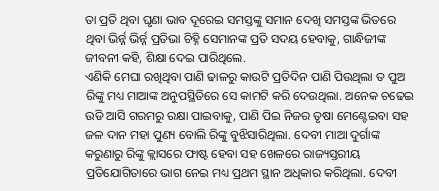ତା ପ୍ରତି ଥିବା ଘୃଣା ଭାବ ଦୂରେଇ ସମସ୍ତଙ୍କୁ ସମାନ ଦେଖି ସମସ୍ତଙ୍କ ଭିତରେ ଥିବା ଭିର୍ନ୍ନ ଭିର୍ନ୍ନ ପ୍ରତିଭା ଚିହ୍ନି ସେମାନଙ୍କ ପ୍ରତି ସଦୟ ହେବାକୁ, ଗାନ୍ଧିଜୀଙ୍କ ଜୀବନୀ କହି, ଶିକ୍ଷା ଦେଇ ପାରିଥିଲେ.
ଏଣିକି ମେଘା ରଖିଥିବା ପାଣି ଢାଳରୁ କାଉଟି ପ୍ରତିଦିନ ପାଣି ପିଉଥିଲା ତ ପୁଅ ରିଙ୍କୁ ମଧ୍ୟ ମାଆଙ୍କ ଅନୁପସ୍ଥିତିରେ ସେ କାମଟି କରି ଦେଉଥିଲା. ଅନେକ ଚଢେଇ ଉଡି ଆସି ଗରମରୁ ରକ୍ଷା ପାଇବାକୁ, ପାଣି ପିଇ ନିଜର ତୃଷା ମେଣ୍ଟେଇବା ସହ ଜଳ ଦାନ ମହା ପୁଣ୍ୟ ବୋଲି ରିଙ୍କୁ ବୁଝିସାରିଥିଲା. ଦେବୀ ମାଆ ଦୁର୍ଗାଙ୍କ କରୁଣାରୁ ରିଙ୍କୁ କ୍ଲାସରେ ଫାଷ୍ଟ ହେବା ସହ ଖେଳରେ ରାଜ୍ୟସ୍ତରୀୟ ପ୍ରତିଯୋଗିତାରେ ଭାଗ ନେଇ ମଧ୍ୟ ପ୍ରଥମ ସ୍ଥାନ ଅଧିକାର କରିଥିଲା. ଦେବୀ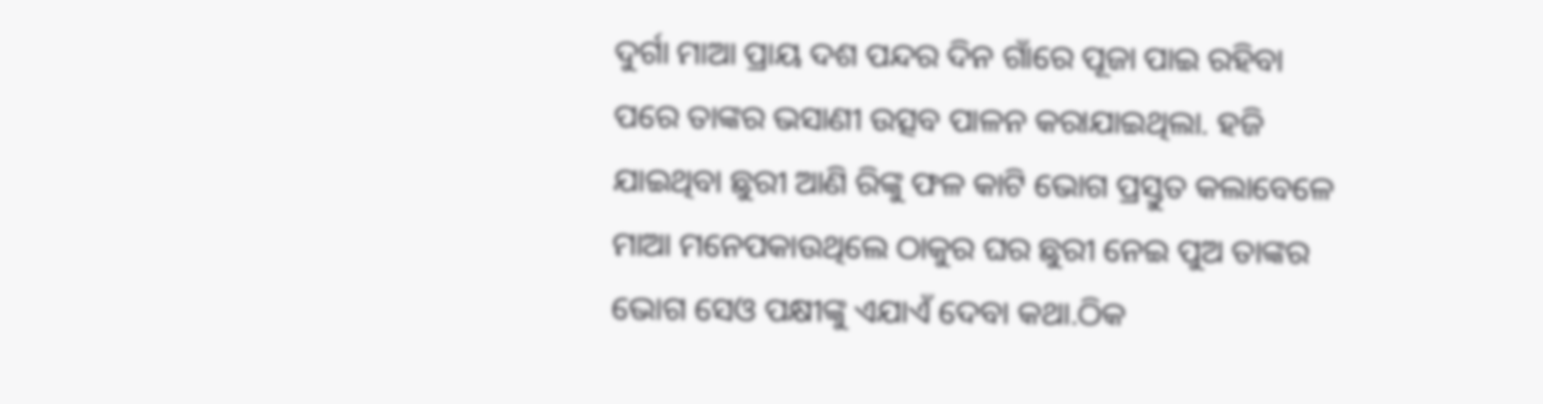ଦୁର୍ଗା ମାଆ ପ୍ରାୟ ଦଶ ପନ୍ଦର ଦିନ ଗାଁରେ ପୂଜା ପାଇ ରହିବା ପରେ ତାଙ୍କର ଭସାଣୀ ଉତ୍ସବ ପାଳନ କରାଯାଇଥିଲା. ହଜି ଯାଇଥିବା ଛୁରୀ ଆଣି ରିଙ୍କୁ ଫଳ କାଟି ଭୋଗ ପ୍ରସ୍ତୁତ କଲାବେଳେ ମାଆ ମନେପକାଉଥିଲେ ଠାକୁର ଘର ଛୁରୀ ନେଇ ପୁଅ ତାଙ୍କର ଭୋଗ ସେଓ ପକ୍ଷୀଙ୍କୁ ଏଯାଏଁ ଦେବା କଥା.ଠିକ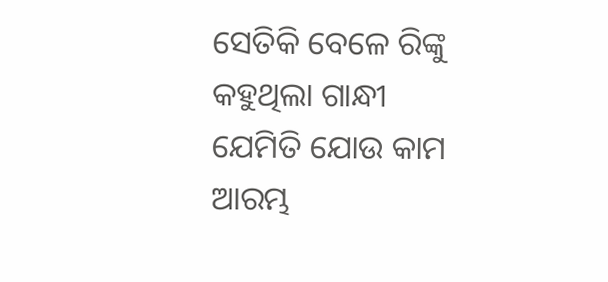ସେତିକି ବେଳେ ରିଙ୍କୁ କହୁଥିଲା ଗାନ୍ଧୀ ଯେମିତି ଯୋଉ କାମ ଆରମ୍ଭ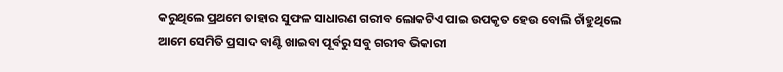କରୁଥିଲେ ପ୍ରଥମେ ତାହାର ସୁଫଳ ସାଧାରଣ ଗରୀବ ଲୋକଟିଏ ପାଇ ଉପକୃତ ହେଉ ବୋଲି ଚାଁହୁଥିଲେ ଆମେ ସେମିତି ପ୍ରସାଦ ବାଣ୍ଟି ଖାଇବା ପୂର୍ବରୁ ସବୁ ଗରୀବ ଭିକାରୀ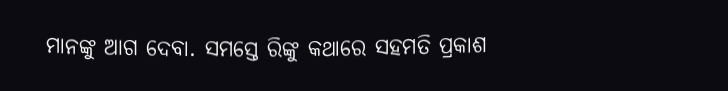ମାନଙ୍କୁ ଆଗ ଦେବା. ସମସ୍ତେ ରିଙ୍କୁ କଥାରେ ସହମତି ପ୍ରକାଶ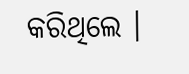କରିଥିଲେ ।